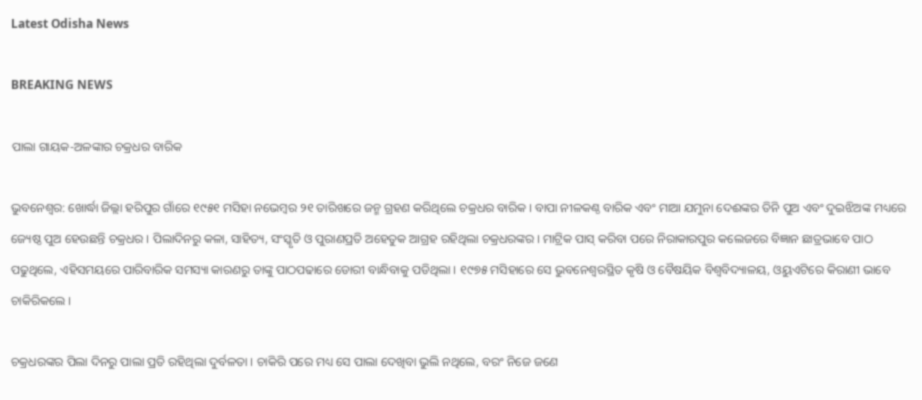Latest Odisha News

BREAKING NEWS

ପାଲା ଗାୟକ-ଅଳଙ୍କାର ଚକ୍ରଧର ବାରିକ

ଭୁବନେଶ୍ୱର: ଖୋର୍ଦ୍ଧା ଜିଲ୍ଲା ହରିପୁର ଗାଁରେ ୧୯୫୧ ମସିହା ନଭେମ୍ବର ୨୧ ତାରିଖରେ ଜନ୍ମ ଗ୍ରହଣ କରିଥିଲେ ଚକ୍ରଧର ବାରିକ । ବାପା ନୀଳକଣ୍ଠ ବାରିକ ଏବଂ ମାଆ ଯମୁନା ଦେଈଙ୍କର ତିନି ପୁଅ ଏବଂ ଦୁଇଝିଅଙ୍କ ମଧ୍ୟରେ ଜ୍ୟେଷ୍ଠ ପୁଅ ହେଉଛନ୍ତି ଚକ୍ରଧର । ପିଲାଦିନରୁ କଳା, ସାହିତ୍ୟ, ସଂସ୍କୃତି ଓ ପୁରାଣପ୍ରତି ଅହେତୁକ ଆଗ୍ରହ ରହିଥିଲା ଚକ୍ରଧରଙ୍କର । ମାଟ୍ରିକ ପାସ୍ କରିବା ପରେ ନିରାକାରପୁର କଲେଜରେ ବିଜ୍ଞାନ ଛାତ୍ରଭାବେ ପାଠ ପଢୁଥିଲେ, ଏହିସମୟରେ ପାରିବାରିକ ସମସ୍ୟା କାରଣରୁ ତାଙ୍କୁ ପାଠପଢାରେ ଡୋରୀ ବାନ୍ଧିବାକୁ ପଡିଥିଲା । ୧୯୭୫ ମସିହାରେ ସେ ଭୁବନେଶ୍ୱରସ୍ଥିତ କୃଷି ଓ ବୈଷୟିକ ବିଶ୍ୱବିଦ୍ୟାଳୟ, ଓୟୁଏଟିରେ କିରାଣୀ ଭାବେ ଚାକିରିକଲେ ।

ଚକ୍ରଧରଙ୍କର ପିଲା ଦିନରୁ ପାଲା ପ୍ରତି ରହିଥିଲା ଦୁର୍ବଳତା । ଚାକିରି ପରେ ମଧ୍ୟ ସେ ପାଲା ଦେଖିବା ଭୁଲି ନଥିଲେ, ବରଂ ନିଜେ ଜଣେ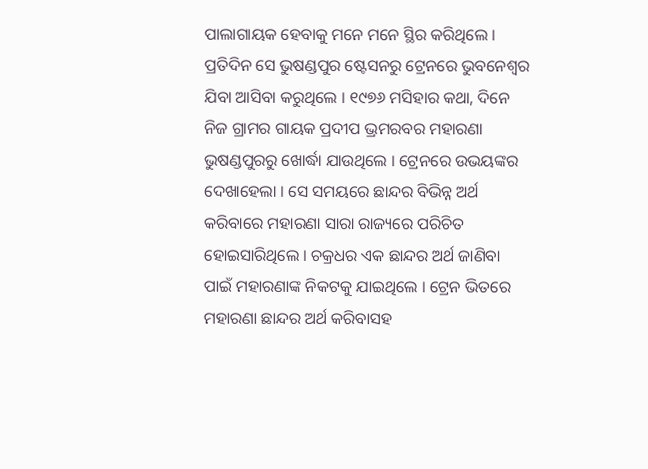ପାଲାଗାୟକ ହେବାକୁ ମନେ ମନେ ସ୍ଥିର କରିଥିଲେ । ପ୍ରତିଦିନ ସେ ଭୁଷଣ୍ଡପୁର ଷ୍ଟେସନରୁ ଟ୍ରେନରେ ଭୁବନେଶ୍ୱର ଯିବା ଆସିବା କରୁଥିଲେ । ୧୯୭୬ ମସିହାର କଥା, ଦିନେ ନିଜ ଗ୍ରାମର ଗାୟକ ପ୍ରଦୀପ ଭ୍ରମରବର ମହାରଣା ଭୁଷଣ୍ଡପୁରରୁ ଖୋର୍ଦ୍ଧା ଯାଉଥିଲେ । ଟ୍ରେନରେ ଉଭୟଙ୍କର ଦେଖାହେଲା । ସେ ସମୟରେ ଛାନ୍ଦର ବିଭିନ୍ନ ଅର୍ଥ କରିବାରେ ମହାରଣା ସାରା ରାଜ୍ୟରେ ପରିଚିତ ହୋଇସାରିଥିଲେ । ଚକ୍ରଧର ଏକ ଛାନ୍ଦର ଅର୍ଥ ଜାଣିବା ପାଇଁ ମହାରଣାଙ୍କ ନିକଟକୁ ଯାଇଥିଲେ । ଟ୍ରେନ ଭିତରେ ମହାରଣା ଛାନ୍ଦର ଅର୍ଥ କରିବାସହ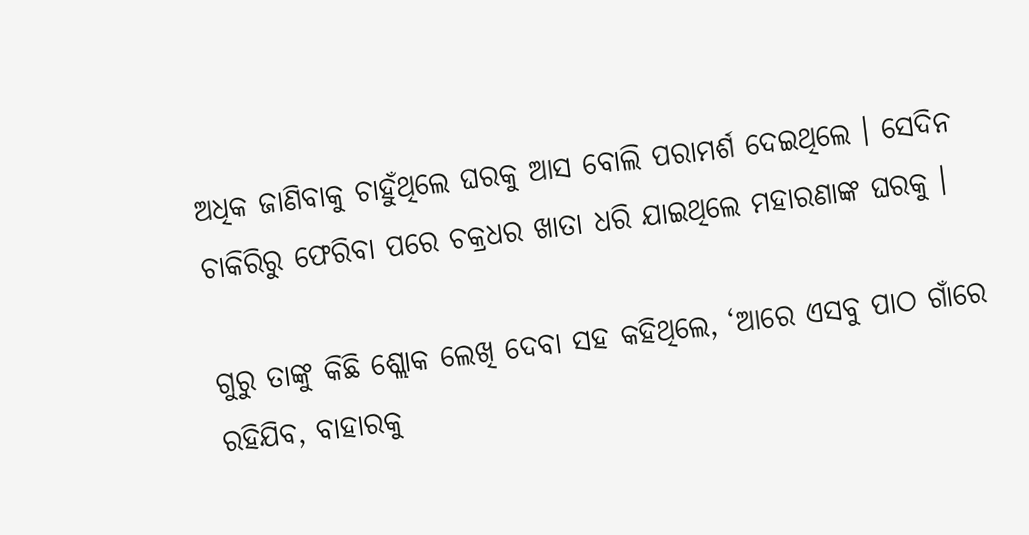ଅଧିକ ଜାଣିବାକୁ ଚାହୁଁଥିଲେ ଘରକୁ ଆସ ବୋଲି ପରାମର୍ଶ ଦେଇଥିଲେ । ସେଦିନ ଚାକିରିରୁ ଫେରିବା ପରେ ଚକ୍ରଧର ଖାତା ଧରି ଯାଇଥିଲେ ମହାରଣାଙ୍କ ଘରକୁ ।

ଗୁରୁ ତାଙ୍କୁ କିଛି ଶ୍ଲୋକ ଲେଖି ଦେବା ସହ କହିଥିଲେ, ‘ଆରେ ଏସବୁ ପାଠ ଗାଁରେ ରହିଯିବ, ବାହାରକୁ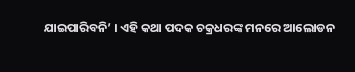ଯାଇପାରିବନି’ । ଏହି କଥା ପଦକ ଚକ୍ରଧରଙ୍କ ମନରେ ଆଲୋଡନ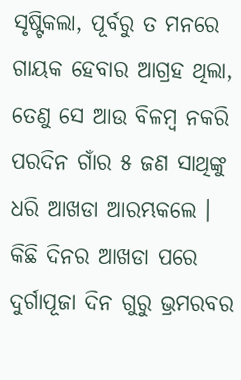ସୃଷ୍ଟିକଲା, ପୂର୍ବରୁ ତ ମନରେ ଗାୟକ ହେବାର ଆଗ୍ରହ ଥିଲା, ତେଣୁ ସେ ଆଉ ବିଳମ୍ବ ନକରି ପରଦିନ ଗାଁର ୫ ଜଣ ସାଥିଙ୍କୁ ଧରି ଆଖଡା ଆରମ୍ଭକଲେ । କିଛି ଦିନର ଆଖଡା ପରେ ଦୁର୍ଗାପୂଜା ଦିନ ଗୁରୁ ଭ୍ରମରବର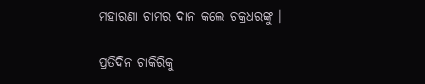ମହାରଣା ଚାମର ଦାନ କଲେ ଚକ୍ରଧରଙ୍କୁ ।

ପ୍ରତିଦିନ ଚାକିରିକୁ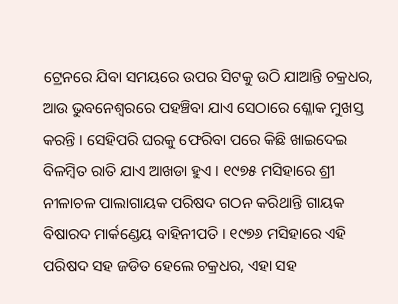ଟ୍ରେନରେ ଯିବା ସମୟରେ ଉପର ସିଟକୁ ଉଠି ଯାଆନ୍ତି ଚକ୍ରଧର, ଆଉ ଭୁବନେଶ୍ୱରରେ ପହଞ୍ଚିବା ଯାଏ ସେଠାରେ ଶ୍ଳୋକ ମୁଖସ୍ତ କରନ୍ତି । ସେହିପରି ଘରକୁ ଫେରିବା ପରେ କିଛି ଖାଇଦେଇ ବିଳମ୍ବିତ ରାତି ଯାଏ ଆଖଡା ହୁଏ । ୧୯୭୫ ମସିହାରେ ଶ୍ରୀ ନୀଳାଚଳ ପାଲାଗାୟକ ପରିଷଦ ଗଠନ କରିଥାନ୍ତି ଗାୟକ ବିଷାରଦ ମାର୍କଣ୍ଡେୟ ବାହିନୀପତି । ୧୯୭୬ ମସିହାରେ ଏହି ପରିଷଦ ସହ ଜଡିତ ହେଲେ ଚକ୍ରଧର, ଏହା ସହ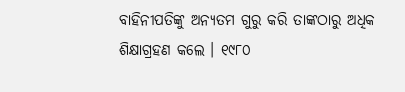ବାହିନୀପତିଙ୍କୁ ଅନ୍ୟତମ ଗୁରୁ କରି ତାଙ୍କଠାରୁ ଅଧିକ ଶିକ୍ଷାଗ୍ରହଣ କଲେ । ୧୯୮୦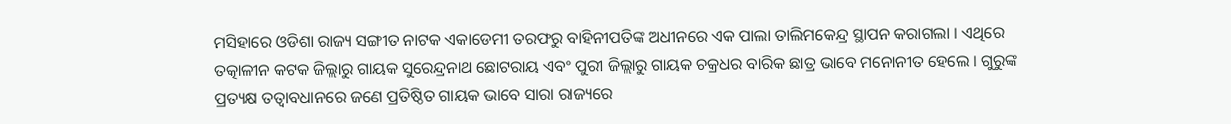ମସିହାରେ ଓଡିଶା ରାଜ୍ୟ ସଙ୍ଗୀତ ନାଟକ ଏକାଡେମୀ ତରଫରୁ ବାହିନୀପତିଙ୍କ ଅଧୀନରେ ଏକ ପାଲା ତାଲିମକେନ୍ଦ୍ର ସ୍ଥାପନ କରାଗଲା । ଏଥିରେ ତତ୍କାଳୀନ କଟକ ଜିଲ୍ଲାରୁ ଗାୟକ ସୁରେନ୍ଦ୍ରନାଥ ଛୋଟରାୟ ଏବଂ ପୁରୀ ଜିଲ୍ଲାରୁ ଗାୟକ ଚକ୍ରଧର ବାରିକ ଛାତ୍ର ଭାବେ ମନୋନୀତ ହେଲେ । ଗୁରୁଙ୍କ ପ୍ରତ୍ୟକ୍ଷ ତତ୍ୱାବଧାନରେ ଜଣେ ପ୍ରତିଷ୍ଠିତ ଗାୟକ ଭାବେ ସାରା ରାଜ୍ୟରେ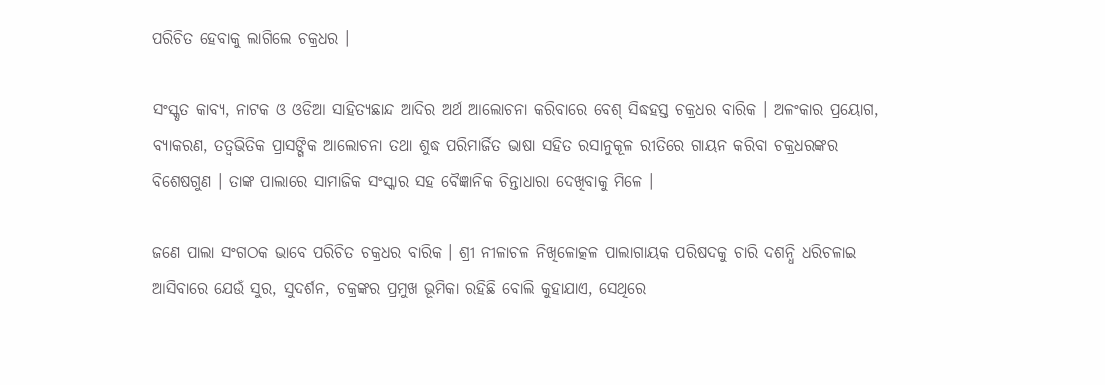ପରିଚିତ ହେବାକୁ ଲାଗିଲେ ଚକ୍ରଧର ।

ସଂସ୍କୃତ କାବ୍ୟ, ନାଟକ ଓ ଓଡିଆ ସାହିତ୍ୟଛାନ୍ଦ ଆଦିର ଅର୍ଥ ଆଲୋଚନା କରିବାରେ ବେଶ୍ ସିଦ୍ଧହସ୍ତ ଚକ୍ରଧର ବାରିକ । ଅଳଂକାର ପ୍ରୟୋଗ, ବ୍ୟାକରଣ, ତତ୍ୱଭିତିକ ପ୍ରାସଙ୍ଗିକ ଆଲୋଚନା ତଥା ଶୁଦ୍ଧ ପରିମାର୍ଜିତ ଭାଷା ସହିତ ରସାନୁକୂଳ ରୀତିରେ ଗାୟନ କରିବା ଚକ୍ରଧରଙ୍କର ବିଶେଷଗୁଣ । ତାଙ୍କ ପାଲାରେ ସାମାଜିକ ସଂସ୍କାର ସହ ବୈଜ୍ଞାନିକ ଚିନ୍ତାଧାରା ଦେଖିବାକୁ ମିଳେ ।

ଜଣେ ପାଲା ସଂଗଠକ ଭାବେ ପରିଚିତ ଚକ୍ରଧର ବାରିକ । ଶ୍ରୀ ନୀଳାଚଳ ନିଖିଳୋତ୍କଳ ପାଲାଗାୟକ ପରିଷଦକୁ ଚାରି ଦଶନ୍ଧି ଧରିଚଳାଇ ଆସିବାରେ ଯେଉଁ ସୁର, ସୁଦର୍ଶନ, ଚକ୍ରଙ୍କର ପ୍ରମୁଖ ଭୂମିକା ରହିଛି ବୋଲି କୁହାଯାଏ, ସେଥିରେ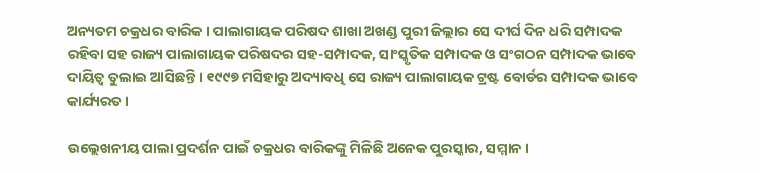ଅନ୍ୟତମ ଚକ୍ରଧର ବାରିକ । ପାଲାଗାୟକ ପରିଷଦ ଶାଖା ଅଖଣ୍ଡ ପୁରୀ ଜିଲ୍ଲାର ସେ ଦୀର୍ଘ ଦିନ ଧରି ସମ୍ପାଦକ ରହିବା ସହ ରାଜ୍ୟ ପାଲାଗାୟକ ପରିଷଦର ସହ-ସମ୍ପାଦକ, ସାଂସ୍କୃତିକ ସମ୍ପାଦକ ଓ ସଂଗଠନ ସମ୍ପାଦକ ଭାବେ ଦାୟିତ୍ୱ ତୁଲାଇ ଆସିଛନ୍ତି । ୧୯୯୭ ମସିହାରୁ ଅଦ୍ୟାବଧି ସେ ରାଜ୍ୟ ପାଲାଗାୟକ ଟ୍ରଷ୍ଟ ବୋର୍ଡର ସମ୍ପାଦକ ଭାବେ କାର୍ଯ୍ୟରତ ।

ଉଲ୍ଲେଖନୀୟ ପାଲା ପ୍ରଦର୍ଶନ ପାଇଁ ଚକ୍ରଧର ବାରିକଙ୍କୁ ମିଳିଛି ଅନେକ ପୁରସ୍କାର, ସମ୍ମାନ ।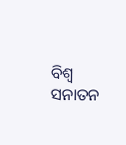ବିଶ୍ୱ ସନାତନ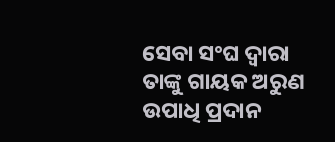ସେବା ସଂଘ ଦ୍ୱାରା ତାଙ୍କୁ ଗାୟକ ଅରୁଣ ଉପାଧି ପ୍ରଦାନ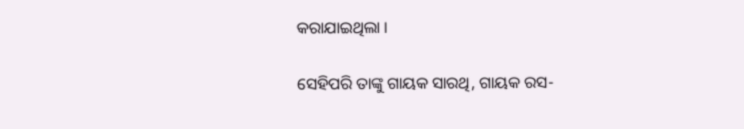କରାଯାଇଥିଲା ।

ସେହିପରି ତାଙ୍କୁ ଗାୟକ ସାରଥି, ଗାୟକ ରସ-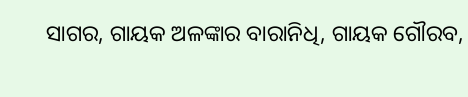ସାଗର, ଗାୟକ ଅଳଙ୍କାର ବାରାନିଧି, ଗାୟକ ଗୌରବ,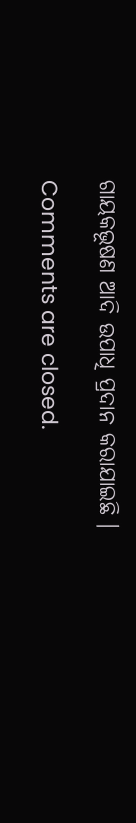ଗାୟକଭୂଷଣ ଆଦି ଉପାଧି ପ୍ରଦାନ କରାଯାଇଛି ।

Comments are closed.